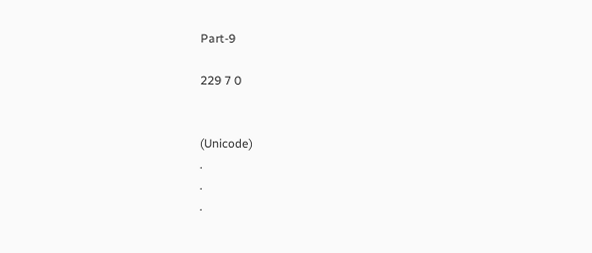Part-9

229 7 0


(Unicode)
.
.
.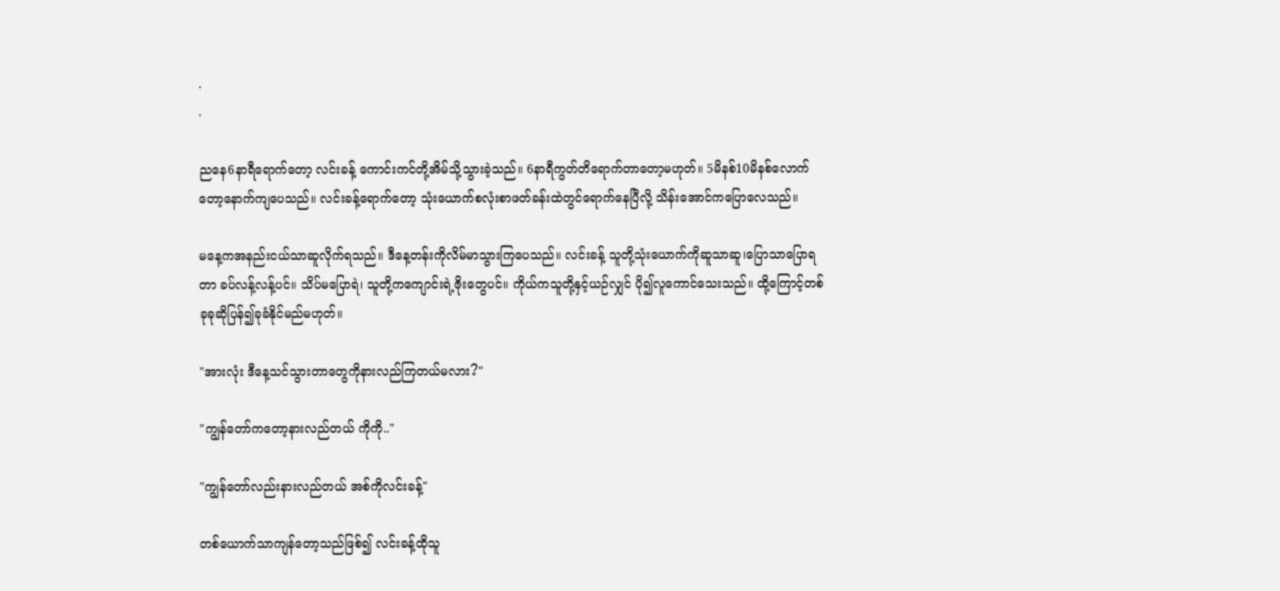.
.

ညနေ6နာရီရောက်တော့ လင်းခန့် ကောင်းကင်တို့အိမ်သို့သွားခဲ့သည်။ 6နာရီကွတ်တိရောက်တာတော့မဟုတ်။ 5မိနစ်10မိနစ်လောက်တော့နောက်ကျပေသည်။ လင်းခန့်ရောက်တော့ သုံးယောက်စလုံးစာဖတ်ခန်းထဲတွင်‌ရောက်နေပြီလို့ သိန်းအောင်ကပြောလေသည်။

မနေ့ကအနည်းငယ်သာဆူလိုက်ရသည်။ ဒီနေ့တန်းကိုလိမ်မာသွားကြပေသည်။ လင်းခန့် သူတို့သုံးယောက်ကိုဆူသာဆူ၊ပြောသာပြောရတာ ခပ်လန့်လန့်ပင်။ သိပ်မပြောရဲ၊ သူတို့ကကျောင်းရဲ့ဇိုးတွေပင်။ ကိုယ်ကသူတို့နှင့်ယဉ်လျှင် ပို၍လူကောင်သေးသည်။ ထို့ကြောင့်တစ်ခုခုဆိုပြန်၍ခုခံနိုင်မည်မဟုတ်။

"အားလုံး ဒီနေ့သင်သွားတာတွေကိုနားလည်ကြတယ်မလား?"

"ကျွန်တော်ကတော့နားလည်တယ် ကိုကို.."

"ကျွန်တော်လည်းနားလည်တယ် အစ်ကိုလင်းခန့်"

တစ်ယောက်သာကျန်တော့သည်ဖြစ်၍ လင်းခန့်ထိုသူ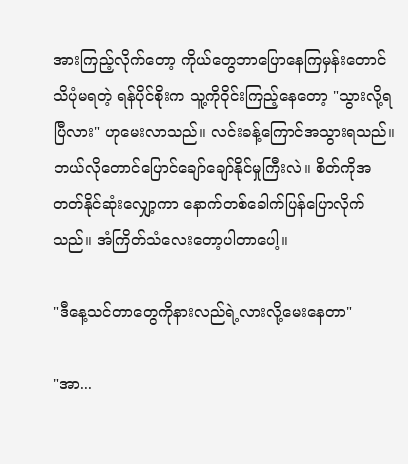အားကြည့်လိုက်တော့ ကိုယ်တွေဘာပြောနေကြမှန်းတောင်သိပုံမရတဲ့ ရန်ပိုင်စိုးက သူ့ကိုဝိုင်းကြည့်နေတော့ "သွားလို့ရပြီလား" ဟုမေးလာသည်။ လင်းခန့်ကြောင်အသွားရသည်။ ဘယ်လိုတောင်ပြောင်ချော်ချော်နိုင်မှုကြီးလဲ။ စိတ်ကိုအတတ်နိုင်ဆုံးလျှော့ကာ နောက်တစ်ခေါက်ပြန်ပြောလိုက်သည်။ အံကြိတ်သံလေးတော့ပါတာပေါ့။

"ဒီနေ့သင်တာတွေကိုနားလည်ရဲ့လားလို့မေးနေတာ"

"အာ...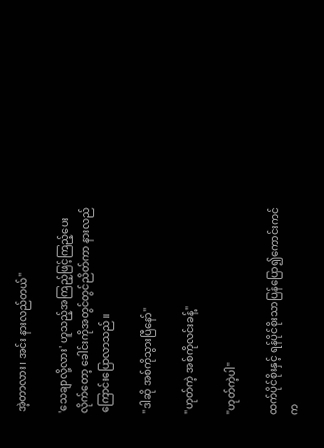အဲ့တာလား၊ အင်း နားလည်တယ်"

'သေချာလို့လား' ဟူသည့်အကြည့်ဖြင့်ကြည့်ပေးလိုက်တော့ ခေါင်းကိုအတွင်တွင်ညိတ်ကာ နားလည်ကြောင်းပြောလာသည်။

"ဒါဆို အစ်ကိုသွားပြီနော်"

"ဟုတ်ကဲ့ အစ်ကိုလင်းခန့်"

"ဟုတ်ကဲ့ပါ"

ထက်ပိုင်စိုးနှင့် ရန်ပိုင်စိုးသာပြန်ပြော၍ကောင်းကင်က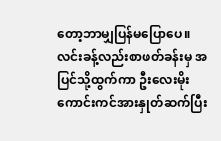တော့ဘာမျှပြန်မပြောပေ။ လင်းခန့်လည်းစာဖတ်ခန်းမှ အပြင်သို့ထွက်ကာ ဦးလေးမိုးကောင်းကင်အားနှုတ်ဆက်ပြီး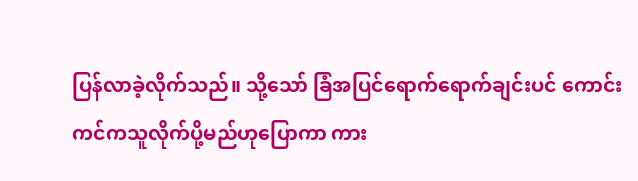ပြန်လာခဲ့လိုက်သည်။ သို့သော် ခြံအပြင်ရောက်ရောက်ချင်းပင် ကောင်းကင်ကသူလိုက်ပို့မည်ဟုပြောကာ ကား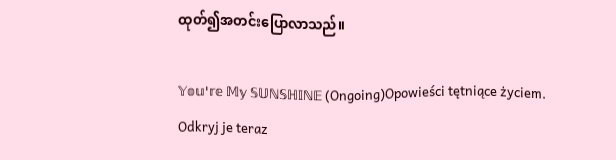ထုတ်၍အတင်းပြောလာသည်။

𝕐𝕠𝕦'𝕣𝕖 𝕄𝕪 𝕊𝕌ℕ𝕊ℍ𝕀ℕ𝔼 (Ongoing)Opowieści tętniące życiem. Odkryj je teraz